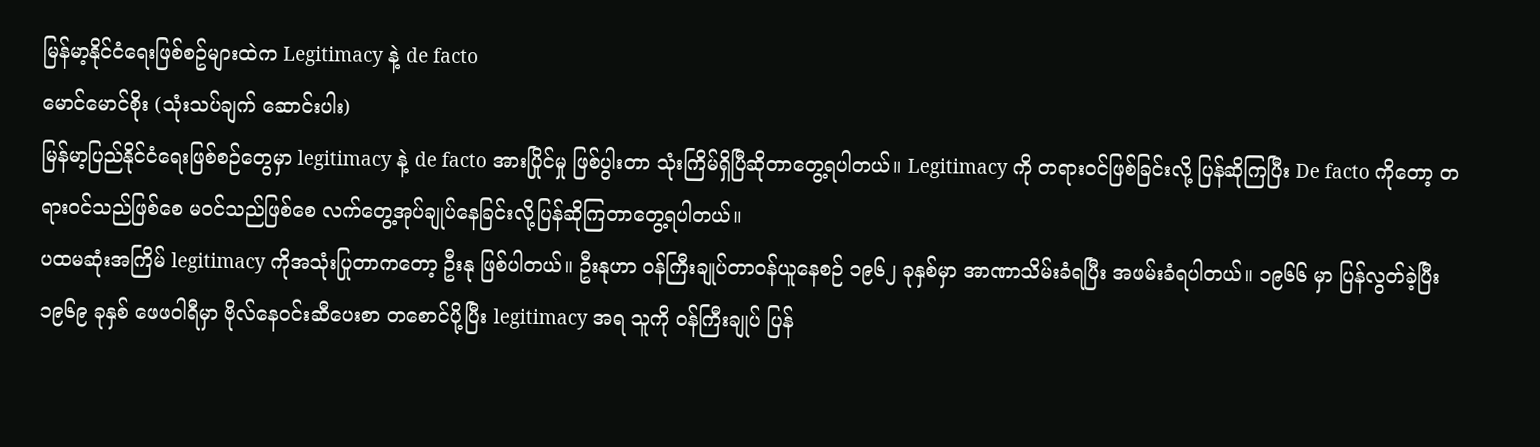မြန်မာ့နိုင်ငံရေးဖြစ်စဥ်များထဲက Legitimacy နဲ့ de facto
မောင်မောင်စိုး (သုံးသပ်ချက် ဆောင်းပါး)
မြန်မာ့ပြည်နိုင်ငံရေးဖြစ်စဉ်တွေမှာ legitimacy နဲ့ de facto အားပြိုင်မှု ဖြစ်ပွါးတာ သုံးကြိမ်ရှိပြီဆိုတာတွေ့ရပါတယ်။ Legitimacy ကို တရားဝင်ဖြစ်ခြင်းလို့ ပြန်ဆိုကြပြီး De facto ကိုတော့ တရားဝင်သည်ဖြစ်စေ မဝင်သည်ဖြစ်စေ လက်တွေ့အုပ်ချုပ်နေခြင်းလို့ပြန်ဆိုကြတာတွေ့ရပါတယ်။
ပထမဆုံးအကြိမ် legitimacy ကိုအသုံးပြုတာကတော့ ဦးနု ဖြစ်ပါတယ်။ ဦးနုဟာ ဝန်ကြီးချုပ်တာဝန်ယူနေစဉ် ၁၉၆၂ ခုနှစ်မှာ အာဏာသိမ်းခံရပြီး အဖမ်းခံရပါတယ်။ ၁၉၆၆ မှာ ပြန်လွတ်ခဲ့ပြီး ၁၉၆၉ ခုနှစ် ဖေဖဝါရီမှာ ဗိုလ်နေဝင်းဆီပေးစာ တစောင်ပို့ပြီး legitimacy အရ သူကို ဝန်ကြီးချုပ် ပြန်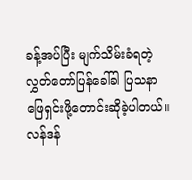ခန့်အပ်ပြီး မျက်သိမ်းခံရတဲ့လွှတ်တော်ပြန်ခေါ်ခါ ပြသနာဖြေရှင်းဖို့တောင်းဆိုခဲ့ပါတယ်။ လန်ဒန်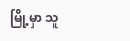မြို့မှာ သူ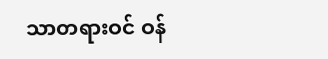သာတရားဝင် ဝန်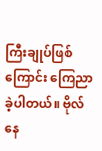ကြီးချုပ်ဖြစ် ကြောင်း ကြေညာခဲ့ပါတယ်။ ဗိုလ်နေ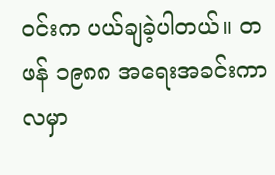ဝင်းက ပယ်ချခဲ့ပါတယ်။ တဖန် ၁၉၈၈ အရေးအခင်းကာလမှာ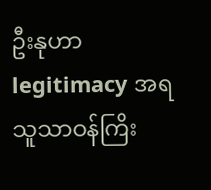ဦးနုဟာ legitimacy အရ သူသာဝန်ကြိး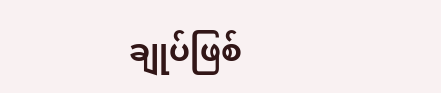ချုပ်ဖြစ်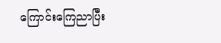ကြောင်းကြေညာပြီး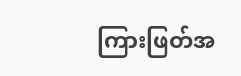ကြားဖြတ်အ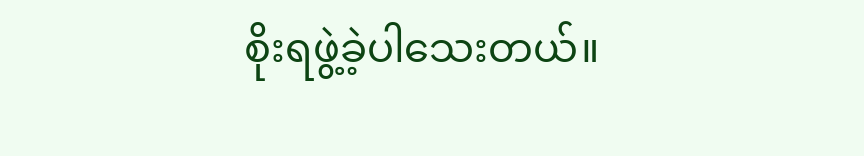စိုးရဖွဲ့ခဲ့ပါသေးတယ်။